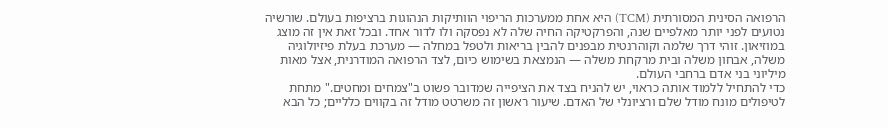הרפואה הסינית המסורתית (TCM) היא אחת ממערכות הריפוי הוותיקות הנהוגות ברציפות בעולם. שורשיה נטועים לפני יותר מאלפיים שנה, והפרקטיקה החיה שלה לא נפסקה ולו לדור אחד. ובכל זאת אין זה מוצג במוזיאון. זוהי דרך שלמה וקוהרנטית מבפנים להבין בריאות ולטפל במחלה — מערכת בעלת פיזיולוגיה משלה, אבחון משלה ובית מרקחת משלה — הנמצאת בשימוש כיום, לצד הרפואה המודרנית, אצל מאות מיליוני בני אדם ברחבי העולם.
כדי להתחיל ללמוד אותה כראוי, יש להניח בצד את הציפייה שמדובר פשוט ב"צמחים ומחטים." מתחת לטיפולים מונח מודל שלם ורציונלי של האדם. שיעור ראשון זה משרטט מודל זה בקווים כלליים; כל הבא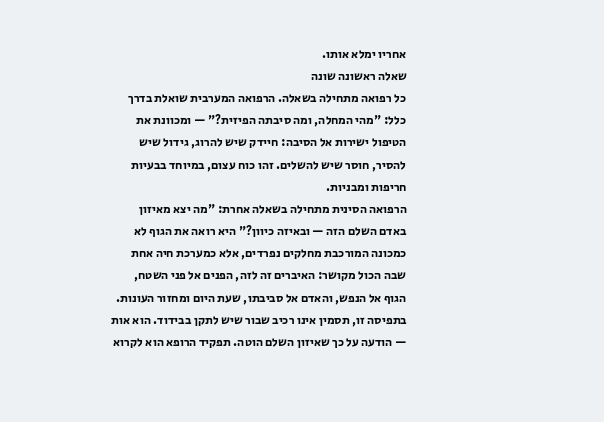אחריו ימלא אותו.
שאלה ראשונה שונה
כל רפואה מתחילה בשאלה. הרפואה המערבית שואלת בדרך כלל: "מהי המחלה, ומה סיבתה הפיזית?" — ומכוונת את הטיפול ישירות אל הסיבה: חיידק שיש להרוג, גידול שיש להסיר, חוסר שיש להשלים. זהו כוח עצום, במיוחד בבעיות חריפות ומבניות.
הרפואה הסינית מתחילה בשאלה אחרת: "מה יצא מאיזון באדם השלם הזה — ובאיזה כיוון?" היא רואה את הגוף לא כמכונה המורכבת מחלקים נפרדים, אלא כמערכת חיה אחת שבה הכול מקושר: האיברים זה לזה, הפנים אל פני השטח, הגוף אל הנפש, והאדם אל סביבתו, שעת היום ומחזור העונות.
בתפיסה זו, תסמין אינו רכיב שבור שיש לתקן בבידוד. הוא אות — הודעה על כך שאיזון השלם הוטה. תפקיד הרופא הוא לקרוא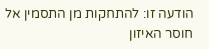הודעה זו: להתחקות מן התסמין אל חוסר האיזון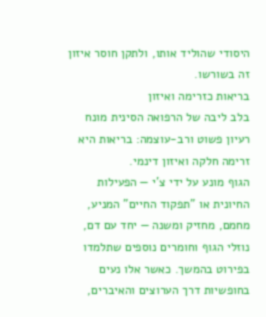היסודי שהוליד אותו, ולתקן חוסר איזון זה בשורשו.
בריאות כזרימה ואיזון
בלב ליבה של הרפואה הסינית מונח רעיון פשוט ורב-עוצמה: בריאות היא זרימה חלקה ואיזון דינמי.
הגוף מונע על ידי צ'י — הפעילות החיונית או "תפקוד החיים" המניע, מחמם, מחזיק ומשנה — יחד עם דם, נוזלי הגוף וחומרים נוספים שתלמדו בפירוט בהמשך. כאשר אלו נעים בחופשיות דרך הערוצים והאיברים,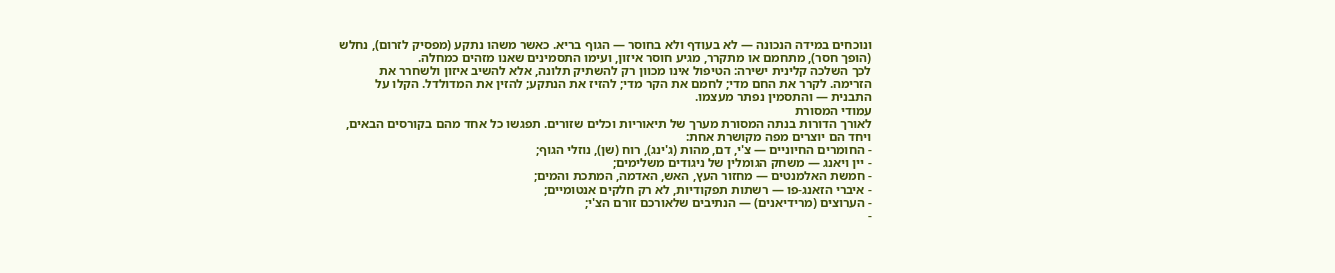ונוכחים במידה הנכונה — לא בעודף ולא בחוסר — הגוף בריא. כאשר משהו נתקע (מפסיק לזרום), נחלש (הופך חסר), מתחמם או מתקרר, מגיע חוסר איזון, ועימו התסמינים שאנו מזהים כמחלה.
לכך השלכה קלינית ישירה: הטיפול אינו מכוון רק להשתיק תלונה, אלא להשיב איזון ולשחרר את הזרימה. לקרר את החם מדי; לחמם את הקר מדי; להזיז את הנתקע; להזין את המדולדל. הקלו על התבנית — והתסמין נפתר מעצמו.
עמודי המסורת
לאורך הדורות בנתה המסורת מערך של תיאוריות וכלים שזורים. תפגשו כל אחד מהם בקורסים הבאים, ויחד הם יוצרים מפה מקושרת אחת:
- החומרים החיוניים — צ'י, דם, מהות (ג'ינג), רוח (שן), נוזלי הגוף;
- יין ויאנג — משחק הגומלין של ניגודים משלימים;
- חמשת האלמנטים — מחזור העץ, האש, האדמה, המתכת והמים;
- איברי הזאנג-פו — רשתות תפקודיות, לא רק חלקים אנטומיים;
- הערוצים (מרידיאנים) — הנתיבים שלאורכם זורם הצ'י;
-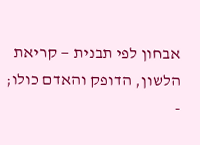אבחון לפי תבנית — קריאת הלשון, הדופק והאדם כולו;
-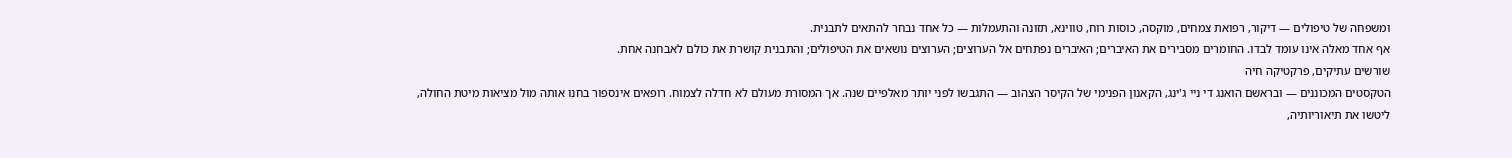ומשפחה של טיפולים — דיקור, רפואת צמחים, מוקסה, כוסות רוח, טווינא, תזונה והתעמלות — כל אחד נבחר להתאים לתבנית.
אף אחד מאלה אינו עומד לבדו. החומרים מסבירים את האיברים; האיברים נפתחים אל הערוצים; הערוצים נושאים את הטיפולים; והתבנית קושרת את כולם לאבחנה אחת.
שורשים עתיקים, פרקטיקה חיה
הטקסטים המכוננים — ובראשם הואנג די ניי ג'ינג, הקאנון הפנימי של הקיסר הצהוב — התגבשו לפני יותר מאלפיים שנה. אך המסורת מעולם לא חדלה לצמוח. רופאים אינספור בחנו אותה מול מציאות מיטת החולה, ליטשו את תיאוריותיה,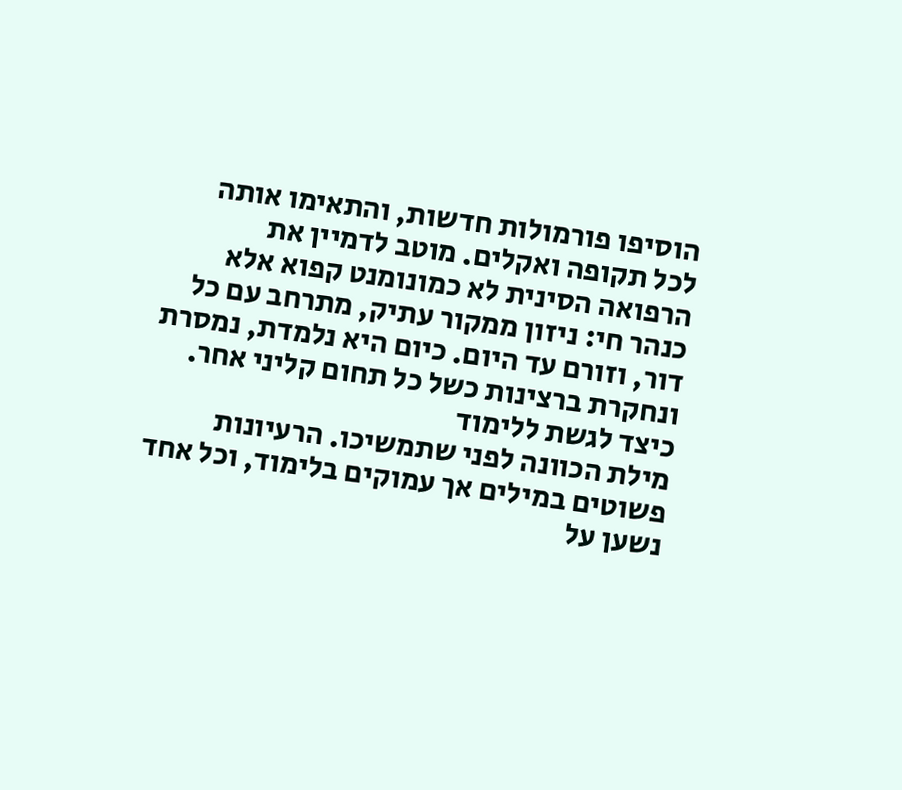הוסיפו פורמולות חדשות, והתאימו אותה לכל תקופה ואקלים. מוטב לדמיין את הרפואה הסינית לא כמונומנט קפוא אלא כנהר חי: ניזון ממקור עתיק, מתרחב עם כל דור, וזורם עד היום. כיום היא נלמדת, נמסרת ונחקרת ברצינות כשל כל תחום קליני אחר.
כיצד לגשת ללימוד
מילת הכוונה לפני שתמשיכו. הרעיונות פשוטים במילים אך עמוקים בלימוד, וכל אחד נשען על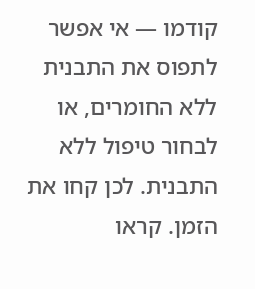קודמו — אי אפשר לתפוס את התבנית ללא החומרים, או לבחור טיפול ללא התבנית. לכן קחו את הזמן. קראו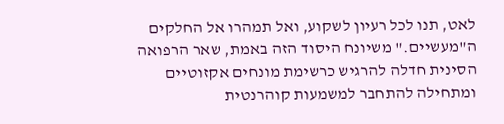לאט, תנו לכל רעיון לשקוע, ואל תמהרו אל החלקים ה"מעשיים." משיונח היסוד הזה באמת, שאר הרפואה הסינית חדלה להרגיש כרשימת מונחים אקזוטיים ומתחילה להתחבר למשמעות קוהרנטית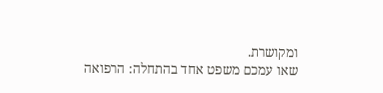ומקושרת.
שאו עמכם משפט אחד בהתחלה: הרפואה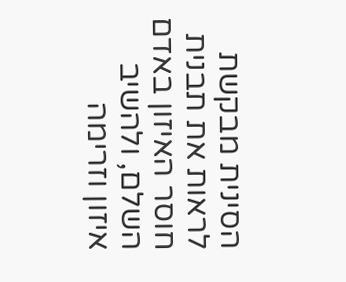הסינית מבקשת לראות את תבנית חוסר האיזון באדם השלם, ולהשיב איזון וזרימה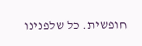חופשית. כל שלפנינו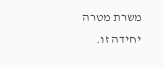משרת מטרה יחידה זו.